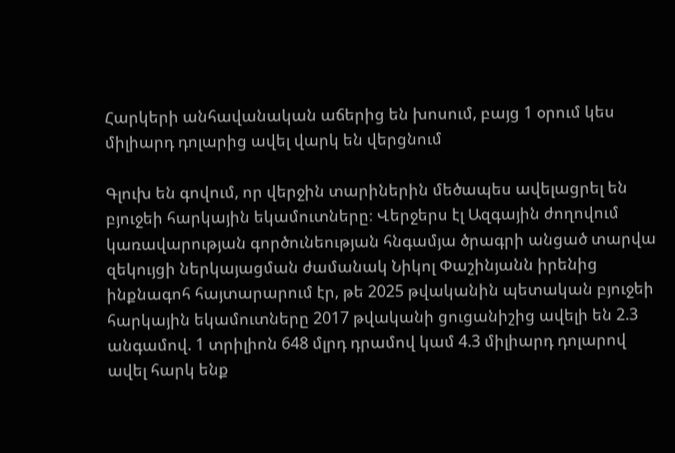Հարկերի անհավանական աճերից են խոսում, բայց 1 օրում կես միլիարդ դոլարից ավել վարկ են վերցնում

Գլուխ են գովում, որ վերջին տարիներին մեծապես ավելացրել են բյուջեի հարկային եկամուտները։ Վերջերս էլ Ազգային ժողովում կառավարության գործունեության հնգամյա ծրագրի անցած տարվա զեկույցի ներկայացման ժամանակ Նիկոլ Փաշինյանն իրենից ինքնագոհ հայտարարում էր, թե 2025 թվականին պետական բյուջեի հարկային եկամուտները 2017 թվականի ցուցանիշից ավելի են 2.3 անգամով. 1 տրիլիոն 648 մլրդ դրամով կամ 4.3 միլիարդ դոլարով ավել հարկ ենք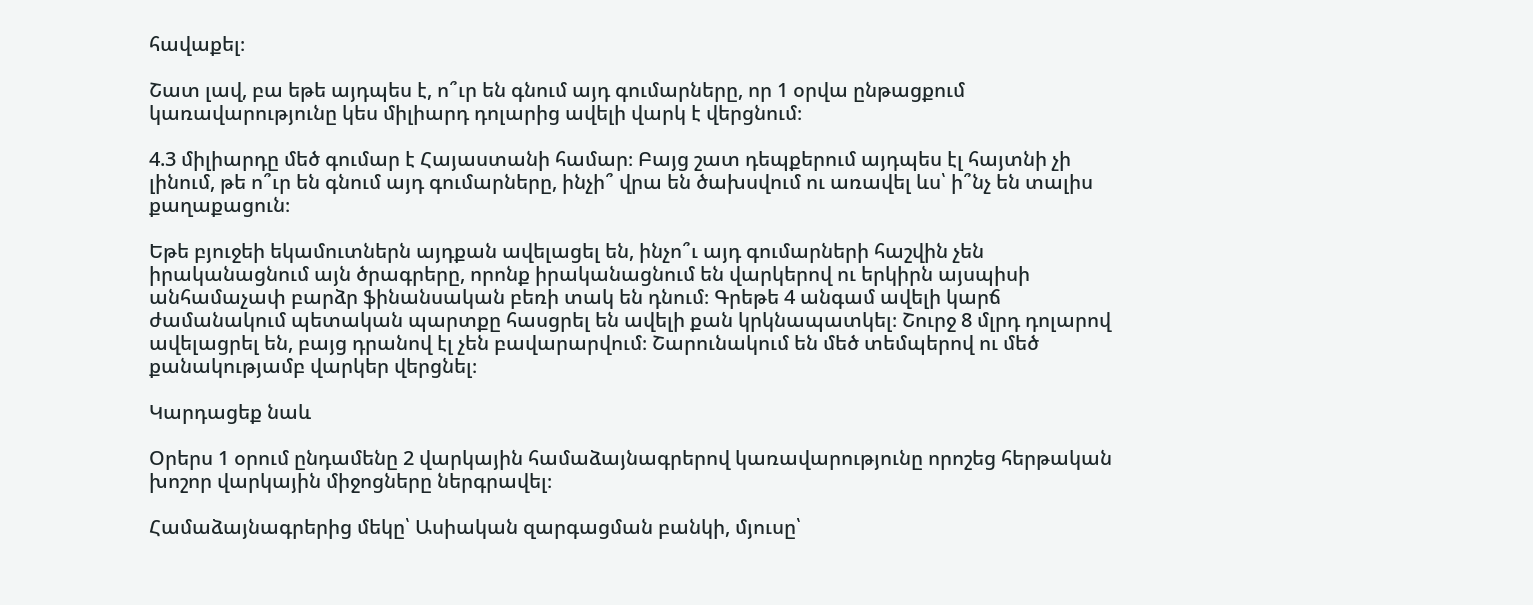հավաքել։

Շատ լավ, բա եթե այդպես է, ո՞ւր են գնում այդ գումարները, որ 1 օրվա ընթացքում կառավարությունը կես միլիարդ դոլարից ավելի վարկ է վերցնում։

4.3 միլիարդը մեծ գումար է Հայաստանի համար։ Բայց շատ դեպքերում այդպես էլ հայտնի չի լինում, թե ո՞ւր են գնում այդ գումարները, ինչի՞ վրա են ծախսվում ու առավել ևս՝ ի՞նչ են տալիս քաղաքացուն։

Եթե բյուջեի եկամուտներն այդքան ավելացել են, ինչո՞ւ այդ գումարների հաշվին չեն իրականացնում այն ծրագրերը, որոնք իրականացնում են վարկերով ու երկիրն այսպիսի անհամաչափ բարձր ֆինանսական բեռի տակ են դնում։ Գրեթե 4 անգամ ավելի կարճ ժամանակում պետական պարտքը հասցրել են ավելի քան կրկնապատկել։ Շուրջ 8 մլրդ դոլարով ավելացրել են, բայց դրանով էլ չեն բավարարվում։ Շարունակում են մեծ տեմպերով ու մեծ քանակությամբ վարկեր վերցնել։

Կարդացեք նաև

Օրերս 1 օրում ընդամենը 2 վարկային համաձայնագրերով կառավարությունը որոշեց հերթական խոշոր վարկային միջոցները ներգրավել։

Համաձայնագրերից մեկը՝ Ասիական զարգացման բանկի, մյուսը՝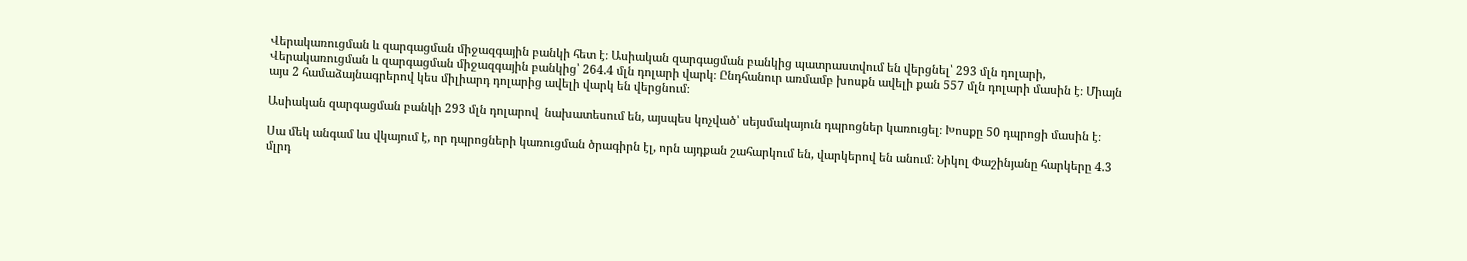Վերակառուցման և զարգացման միջազգային բանկի հետ է։ Ասիական զարգացման բանկից պատրաստվում են վերցնել՝ 293 մլն դոլարի, Վերակառուցման և զարգացման միջազգային բանկից՝ 264.4 մլն դոլարի վարկ։ Ընդհանուր առմամբ խոսքն ավելի քան 557 մլն դոլարի մասին է։ Միայն այս 2 համաձայնագրերով կես միլիարդ դոլարից ավելի վարկ են վերցնում։

Ասիական զարգացման բանկի 293 մլն դոլարով  նախատեսում են, այսպես կոչված՝ սեյսմակայուն դպրոցներ կառուցել։ Խոսքը 50 դպրոցի մասին է։

Սա մեկ անգամ ևս վկայում է, որ դպրոցների կառուցման ծրագիրն էլ, որն այդքան շահարկում են, վարկերով են անում։ Նիկոլ Փաշինյանը հարկերը 4.3 մլրդ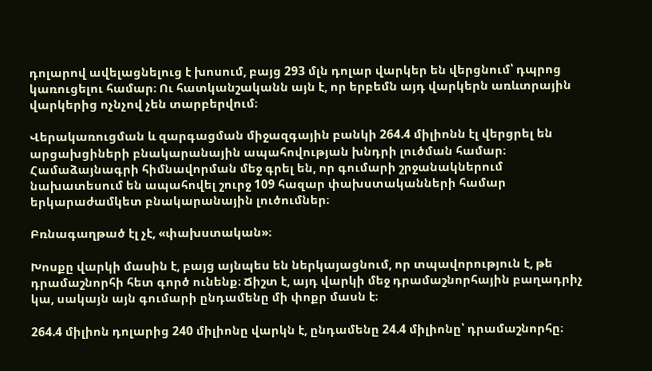դոլարով ավելացնելուց է խոսում, բայց 293 մլն դոլար վարկեր են վերցնում՝ դպրոց կառուցելու համար։ Ու հատկանշականն այն է, որ երբեմն այդ վարկերն առևտրային վարկերից ոչնչով չեն տարբերվում։

Վերակառուցման և զարգացման միջազգային բանկի 264.4 միլիոնն էլ վերցրել են  արցախցիների բնակարանային ապահովության խնդրի լուծման համար։ Համաձայնագրի հիմնավորման մեջ գրել են, որ գումարի շրջանակներում նախատեսում են ապահովել շուրջ 109 հազար փախստականների համար երկարաժամկետ բնակարանային լուծումներ։

Բռնագաղթած էլ չէ, «փախստական»։

Խոսքը վարկի մասին է, բայց այնպես են ներկայացնում, որ տպավորություն է, թե դրամաշնորհի հետ գործ ունենք։ Ճիշտ է, այդ վարկի մեջ դրամաշնորհային բաղադրիչ կա, սակայն այն գումարի ընդամենը մի փոքր մասն է։

264.4 միլիոն դոլարից 240 միլիոնը վարկն է, ընդամենը 24.4 միլիոնը՝ դրամաշնորհը։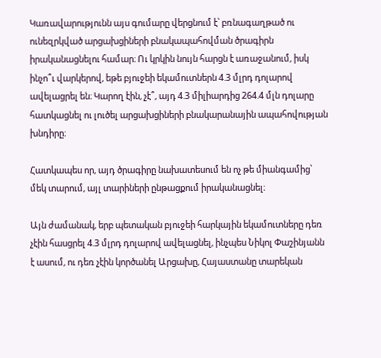Կառավարությունն այս գումարը վերցնում է՝ բռնագաղթած ու ունեզրկված արցախցիների բնակապահովման ծրագիրն իրականացնելու համար։ Ու կրկին նույն հարցն է առաջանում, իսկ ինչո՞ւ վարկերով, եթե բյուջեի եկամուտներն 4.3 մլրդ դոլարով ավելացրել են։ Կարող էին, չէ՞, այդ 4.3 միլիարդից 264.4 մլն դոլարը հատկացնել ու լուծել արցախցիների բնակարանային ապահովության խնդիրը։

Հատկապես որ, այդ ծրագիրը նախատեսում են ոչ թե միանգամից՝ մեկ տարում, այլ տարիների ընթացքում իրականացնել։

Այն ժամանակ, երբ պետական բյուջեի հարկային եկամուտները դեռ չէին հասցրել 4.3 մլրդ դոլարով ավելացնել, ինչպես Նիկոլ Փաշինյանն է ասում, ու դեռ չէին կործանել Արցախը, Հայաստանը տարեկան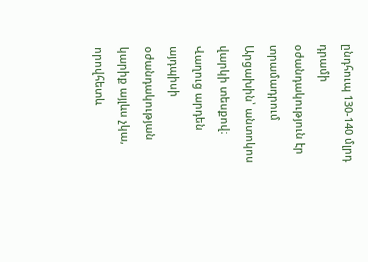ընդհուպ 130-140 մլրդ դրամի օժանդակություն էր տրամադրում Արցախին՝ անտոկոս վարկի տեսքով։ Վաղուց արդեն այդպիսի օժանդակության կարիք այլևս չկա, որովհետև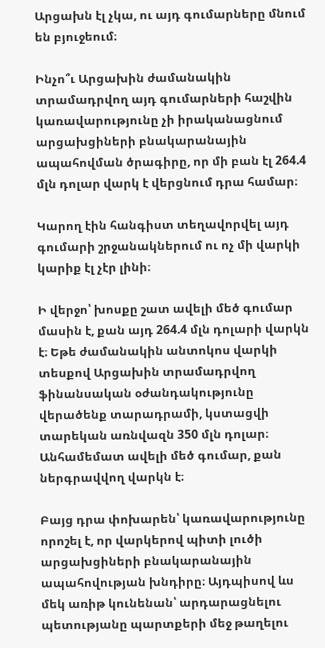Արցախն էլ չկա, ու այդ գումարները մնում են բյուջեում։

Ինչո՞ւ Արցախին ժամանակին տրամադրվող այդ գումարների հաշվին կառավարությունը չի իրականացնում արցախցիների բնակարանային ապահովման ծրագիրը, որ մի բան էլ 264.4 մլն դոլար վարկ է վերցնում դրա համար։

Կարող էին հանգիստ տեղավորվել այդ գումարի շրջանակներում ու ոչ մի վարկի կարիք էլ չէր լինի։

Ի վերջո՝ խոսքը շատ ավելի մեծ գումար մասին է, քան այդ 264.4 մլն դոլարի վարկն է։ Եթե ժամանակին անտոկոս վարկի տեսքով Արցախին տրամադրվող ֆինանսական օժանդակությունը վերածենք տարադրամի, կստացվի տարեկան առնվազն 350 մլն դոլար։ Անհամեմատ ավելի մեծ գումար, քան ներգրավվող վարկն է։

Բայց դրա փոխարեն՝ կառավարությունը որոշել է, որ վարկերով պիտի լուծի արցախցիների բնակարանային ապահովության խնդիրը։ Այդպիսով ևս մեկ առիթ կունենան՝ արդարացնելու պետությանը պարտքերի մեջ թաղելու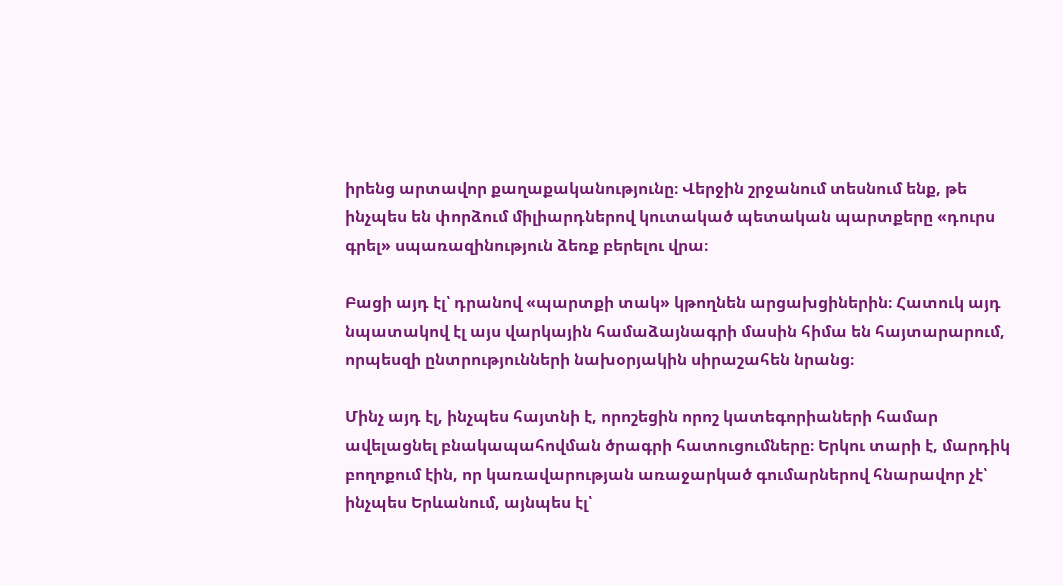իրենց արտավոր քաղաքականությունը։ Վերջին շրջանում տեսնում ենք, թե ինչպես են փորձում միլիարդներով կուտակած պետական պարտքերը «դուրս գրել» սպառազինություն ձեռք բերելու վրա։

Բացի այդ էլ՝ դրանով «պարտքի տակ» կթողնեն արցախցիներին։ Հատուկ այդ նպատակով էլ այս վարկային համաձայնագրի մասին հիմա են հայտարարում, որպեսզի ընտրությունների նախօրյակին սիրաշահեն նրանց։

Մինչ այդ էլ, ինչպես հայտնի է, որոշեցին որոշ կատեգորիաների համար ավելացնել բնակապահովման ծրագրի հատուցումները։ Երկու տարի է, մարդիկ բողոքում էին, որ կառավարության առաջարկած գումարներով հնարավոր չէ՝ ինչպես Երևանում, այնպես էլ՝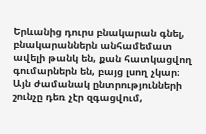Երևանից դուրս բնակարան գնել, բնակարաններն անհամեմատ ավելի թանկ են, քան հատկացվող գումարներն են, բայց լսող չկար։ Այն ժամանակ ընտրությունների շունչը դեռ չէր զգացվում,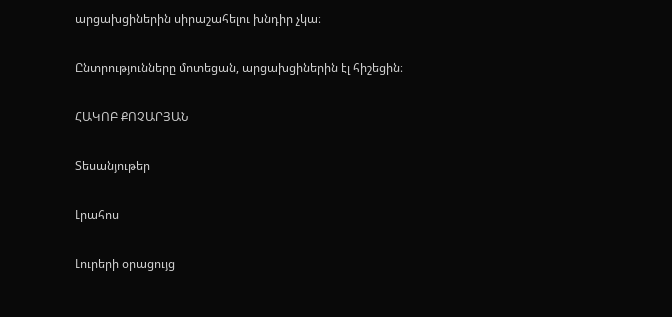արցախցիներին սիրաշահելու խնդիր չկա։

Ընտրությունները մոտեցան, արցախցիներին էլ հիշեցին։

ՀԱԿՈԲ ՔՈՉԱՐՅԱՆ

Տեսանյութեր

Լրահոս

Լուրերի օրացույց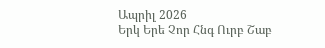Ապրիլ 2026
Երկ Երե Չոր Հնգ Ուրբ Շաբ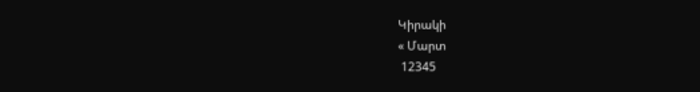Կիրակի
« Մարտ
 12345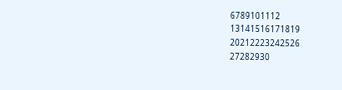6789101112
13141516171819
20212223242526
27282930